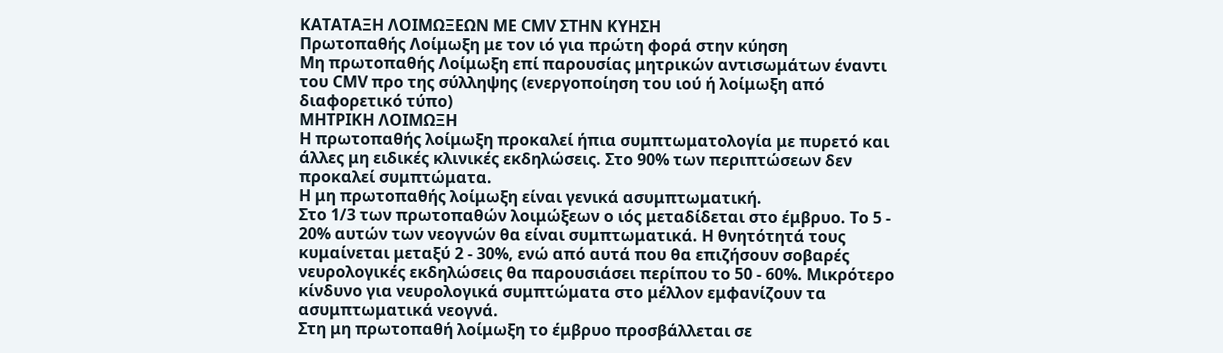ΚΑΤΑΤΑΞΗ ΛΟΙΜΩΞΕΩΝ ΜΕ CMV ΣΤΗΝ ΚΥΗΣΗ
Πρωτοπαθής Λοίμωξη με τον ιό για πρώτη φορά στην κύηση
Μη πρωτοπαθής Λοίμωξη επί παρουσίας μητρικών αντισωμάτων έναντι του CMV προ της σύλληψης (ενεργοποίηση του ιού ή λοίμωξη από διαφορετικό τύπο)
ΜΗΤΡΙΚΗ ΛΟΙΜΩΞΗ
Η πρωτοπαθής λοίμωξη προκαλεί ήπια συμπτωματολογία με πυρετό και άλλες μη ειδικές κλινικές εκδηλώσεις. Στο 90% των περιπτώσεων δεν προκαλεί συμπτώματα.
Η μη πρωτοπαθής λοίμωξη είναι γενικά ασυμπτωματική.
Στο 1/3 των πρωτοπαθών λοιμώξεων ο ιός μεταδίδεται στο έμβρυο. Το 5 - 20% αυτών των νεογνών θα είναι συμπτωματικά. Η θνητότητά τους κυμαίνεται μεταξύ 2 - 30%, ενώ από αυτά που θα επιζήσουν σοβαρές νευρολογικές εκδηλώσεις θα παρουσιάσει περίπου το 50 - 60%. Μικρότερο κίνδυνο για νευρολογικά συμπτώματα στο μέλλον εμφανίζουν τα ασυμπτωματικά νεογνά.
Στη μη πρωτοπαθή λοίμωξη το έμβρυο προσβάλλεται σε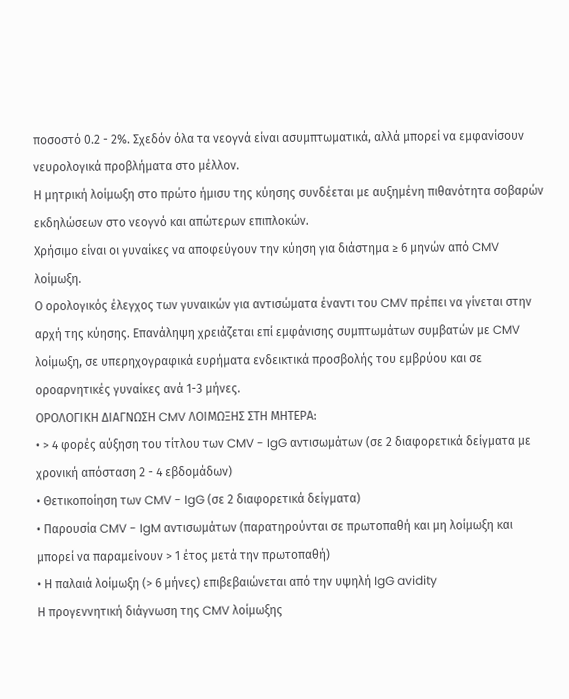ποσοστό 0.2 - 2%. Σχεδόν όλα τα νεογνά είναι ασυμπτωματικά, αλλά μπορεί να εμφανίσουν νευρολογικά προβλήματα στο μέλλον.
Η μητρική λοίμωξη στο πρώτο ήμισυ της κύησης συνδέεται με αυξημένη πιθανότητα σοβαρών εκδηλώσεων στο νεογνό και απώτερων επιπλοκών.
Χρήσιμο είναι οι γυναίκες να αποφεύγουν την κύηση για διάστημα ≥ 6 μηνών από CMV λοίμωξη.
Ο ορολογικός έλεγχος των γυναικών για αντισώματα έναντι του CMV πρέπει να γίνεται στην αρχή της κύησης. Επανάληψη χρειάζεται επί εμφάνισης συμπτωμάτων συμβατών με CMV λοίμωξη, σε υπερηχογραφικά ευρήματα ενδεικτικά προσβολής του εμβρύου και σε οροαρνητικές γυναίκες ανά 1-3 μήνες.
ΟΡΟΛΟΓΙΚΗ ΔΙΑΓΝΩΣΗ CMV ΛΟΙΜΩΞΗΣ ΣΤΗ ΜΗΤΕΡΑ:
• > 4 φορές αύξηση του τίτλου των CMV - IgG αντισωμάτων (σε 2 διαφορετικά δείγματα με χρονική απόσταση 2 - 4 εβδομάδων)
• Θετικοποίηση των CMV - IgG (σε 2 διαφορετικά δείγματα)
• Παρουσία CMV - IgM αντισωμάτων (παρατηρούνται σε πρωτοπαθή και μη λοίμωξη και μπορεί να παραμείνουν > 1 έτος μετά την πρωτοπαθή)
• Η παλαιά λοίμωξη (> 6 μήνες) επιβεβαιώνεται από την υψηλή IgG avidity
Η προγεννητική διάγνωση της CMV λοίμωξης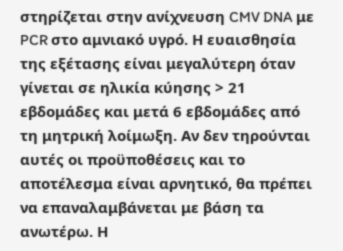στηρίζεται στην ανίχνευση CMV DNA με PCR στο αμνιακό υγρό. Η ευαισθησία της εξέτασης είναι μεγαλύτερη όταν γίνεται σε ηλικία κύησης > 21 εβδομάδες και μετά 6 εβδομάδες από τη μητρική λοίμωξη. Αν δεν τηρούνται αυτές οι προϋποθέσεις και το αποτέλεσμα είναι αρνητικό, θα πρέπει να επαναλαμβάνεται με βάση τα ανωτέρω. Η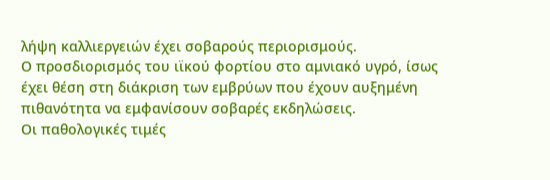λήψη καλλιεργειών έχει σοβαρούς περιορισμούς.
Ο προσδιορισμός του ιϊκού φορτίου στο αμνιακό υγρό, ίσως έχει θέση στη διάκριση των εμβρύων που έχουν αυξημένη πιθανότητα να εμφανίσουν σοβαρές εκδηλώσεις.
Οι παθολογικές τιμές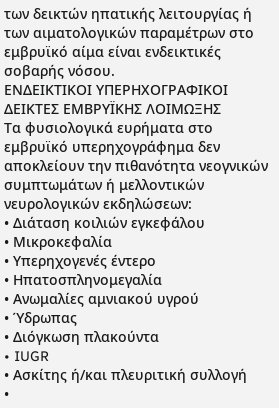των δεικτών ηπατικής λειτουργίας ή των αιματολογικών παραμέτρων στο εμβρυϊκό αίμα είναι ενδεικτικές σοβαρής νόσου.
ΕΝΔΕΙΚΤΙΚΟΙ ΥΠΕΡΗΧΟΓΡΑΦΙΚΟΙ ΔΕΙΚΤΕΣ ΕΜΒΡΥΪΚΗΣ ΛΟΙΜΩΞΗΣ
Τα φυσιολογικά ευρήματα στο εμβρυϊκό υπερηχογράφημα δεν αποκλείουν την πιθανότητα νεογνικών συμπτωμάτων ή μελλοντικών νευρολογικών εκδηλώσεων:
• Διάταση κοιλιών εγκεφάλου
• Μικροκεφαλία
• Υπερηχογενές έντερο
• Ηπατοσπληνομεγαλία
• Ανωμαλίες αμνιακού υγρού
• Ύδρωπας
• Διόγκωση πλακούντα
• IUGR
• Ασκίτης ή/και πλευριτική συλλογή
•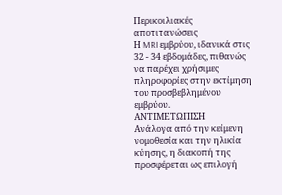Περικοιλιακές αποτιτανώσεις
Η MRI εμβρύου, ιδανικά στις 32 - 34 εβδομάδες, πιθανώς να παρέχει χρήσιμες πληροφορίες στην εκτίμηση του προσβεβλημένου εμβρύου.
ΑΝΤΙΜΕΤΩΠΙΣΗ
Ανάλογα από την κείμενη νομοθεσία και την ηλικία κύησης, η διακοπή της προσφέρεται ως επιλογή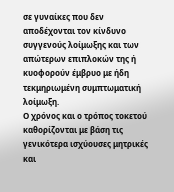σε γυναίκες που δεν αποδέχονται τον κίνδυνο συγγενούς λοίμωξης και των απώτερων επιπλοκών της ή κυοφορούν έμβρυο με ήδη τεκμηριωμένη συμπτωματική λοίμωξη.
Ο χρόνος και ο τρόπος τοκετού καθορίζονται με βάση τις γενικότερα ισχύουσες μητρικές και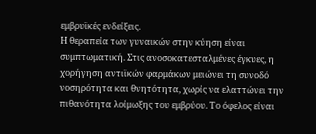εμβρυϊκές ενδείξεις.
Η θεραπεία των γυναικών στην κύηση είναι συμπτωματική. Στις ανοσοκατεσταλμένες έγκυες, η χορήγηση αντιϊκών φαρμάκων μειώνει τη συνοδό νοσηρότητα και θνητότητα, χωρίς να ελαττώνει την πιθανότητα λοίμωξης του εμβρύου. Το όφελος είναι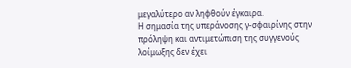μεγαλύτερο αν ληφθούν έγκαιρα.
Η σημασία της υπεράνοσης γ-σφαιρίνης στην πρόληψη και αντιμετώπιση της συγγενούς λοίμωξης δεν έχει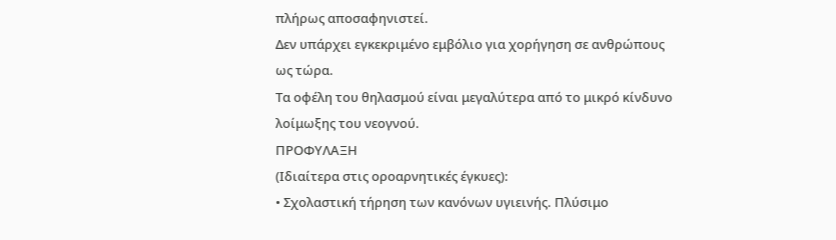πλήρως αποσαφηνιστεί.
Δεν υπάρχει εγκεκριμένο εμβόλιο για χορήγηση σε ανθρώπους ως τώρα.
Τα οφέλη του θηλασμού είναι μεγαλύτερα από το μικρό κίνδυνο λοίμωξης του νεογνού.
ΠΡΟΦΥΛΑΞΗ
(Ιδιαίτερα στις οροαρνητικές έγκυες):
• Σχολαστική τήρηση των κανόνων υγιεινής. Πλύσιμο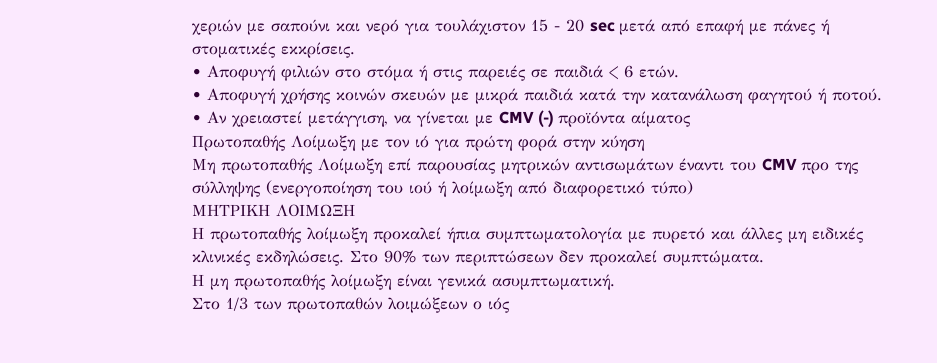χεριών με σαπούνι και νερό για τουλάχιστον 15 - 20 sec μετά από επαφή με πάνες ή στοματικές εκκρίσεις.
• Αποφυγή φιλιών στο στόμα ή στις παρειές σε παιδιά < 6 ετών.
• Αποφυγή χρήσης κοινών σκευών με μικρά παιδιά κατά την κατανάλωση φαγητού ή ποτού.
• Αν χρειαστεί μετάγγιση, να γίνεται με CMV (-) προϊόντα αίματος
Πρωτοπαθής Λοίμωξη με τον ιό για πρώτη φορά στην κύηση
Μη πρωτοπαθής Λοίμωξη επί παρουσίας μητρικών αντισωμάτων έναντι του CMV προ της σύλληψης (ενεργοποίηση του ιού ή λοίμωξη από διαφορετικό τύπο)
ΜΗΤΡΙΚΗ ΛΟΙΜΩΞΗ
Η πρωτοπαθής λοίμωξη προκαλεί ήπια συμπτωματολογία με πυρετό και άλλες μη ειδικές κλινικές εκδηλώσεις. Στο 90% των περιπτώσεων δεν προκαλεί συμπτώματα.
Η μη πρωτοπαθής λοίμωξη είναι γενικά ασυμπτωματική.
Στο 1/3 των πρωτοπαθών λοιμώξεων ο ιός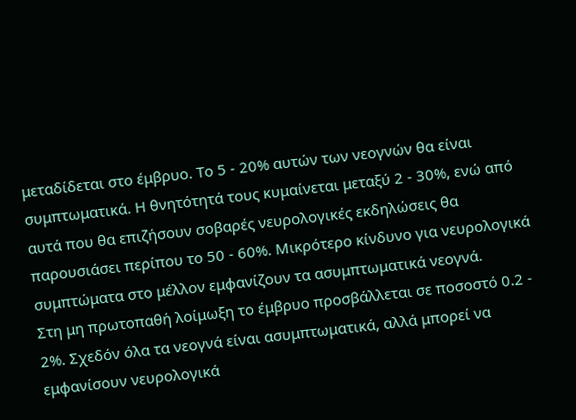μεταδίδεται στο έμβρυο. Το 5 - 20% αυτών των νεογνών θα είναι συμπτωματικά. Η θνητότητά τους κυμαίνεται μεταξύ 2 - 30%, ενώ από αυτά που θα επιζήσουν σοβαρές νευρολογικές εκδηλώσεις θα παρουσιάσει περίπου το 50 - 60%. Μικρότερο κίνδυνο για νευρολογικά συμπτώματα στο μέλλον εμφανίζουν τα ασυμπτωματικά νεογνά.
Στη μη πρωτοπαθή λοίμωξη το έμβρυο προσβάλλεται σε ποσοστό 0.2 - 2%. Σχεδόν όλα τα νεογνά είναι ασυμπτωματικά, αλλά μπορεί να εμφανίσουν νευρολογικά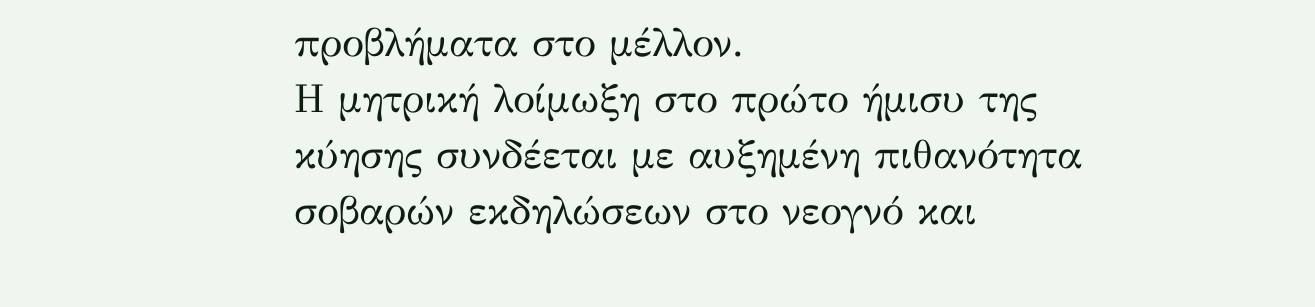προβλήματα στο μέλλον.
Η μητρική λοίμωξη στο πρώτο ήμισυ της κύησης συνδέεται με αυξημένη πιθανότητα σοβαρών εκδηλώσεων στο νεογνό και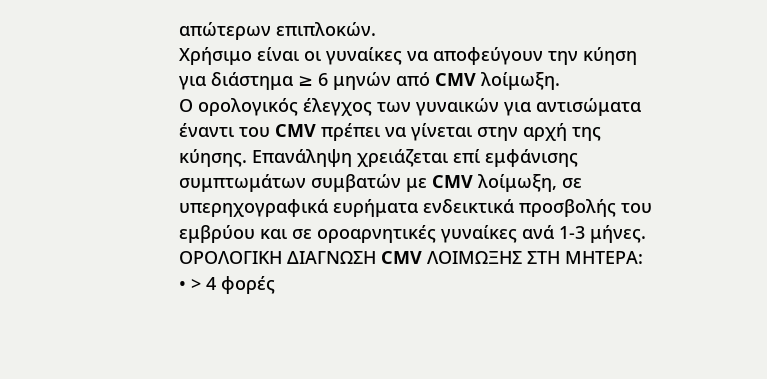απώτερων επιπλοκών.
Χρήσιμο είναι οι γυναίκες να αποφεύγουν την κύηση για διάστημα ≥ 6 μηνών από CMV λοίμωξη.
Ο ορολογικός έλεγχος των γυναικών για αντισώματα έναντι του CMV πρέπει να γίνεται στην αρχή της κύησης. Επανάληψη χρειάζεται επί εμφάνισης συμπτωμάτων συμβατών με CMV λοίμωξη, σε υπερηχογραφικά ευρήματα ενδεικτικά προσβολής του εμβρύου και σε οροαρνητικές γυναίκες ανά 1-3 μήνες.
ΟΡΟΛΟΓΙΚΗ ΔΙΑΓΝΩΣΗ CMV ΛΟΙΜΩΞΗΣ ΣΤΗ ΜΗΤΕΡΑ:
• > 4 φορές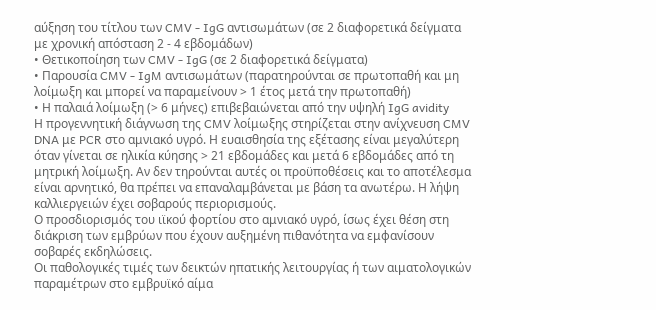αύξηση του τίτλου των CMV - IgG αντισωμάτων (σε 2 διαφορετικά δείγματα με χρονική απόσταση 2 - 4 εβδομάδων)
• Θετικοποίηση των CMV - IgG (σε 2 διαφορετικά δείγματα)
• Παρουσία CMV - IgM αντισωμάτων (παρατηρούνται σε πρωτοπαθή και μη λοίμωξη και μπορεί να παραμείνουν > 1 έτος μετά την πρωτοπαθή)
• Η παλαιά λοίμωξη (> 6 μήνες) επιβεβαιώνεται από την υψηλή IgG avidity
Η προγεννητική διάγνωση της CMV λοίμωξης στηρίζεται στην ανίχνευση CMV DNA με PCR στο αμνιακό υγρό. Η ευαισθησία της εξέτασης είναι μεγαλύτερη όταν γίνεται σε ηλικία κύησης > 21 εβδομάδες και μετά 6 εβδομάδες από τη μητρική λοίμωξη. Αν δεν τηρούνται αυτές οι προϋποθέσεις και το αποτέλεσμα είναι αρνητικό, θα πρέπει να επαναλαμβάνεται με βάση τα ανωτέρω. Η λήψη καλλιεργειών έχει σοβαρούς περιορισμούς.
Ο προσδιορισμός του ιϊκού φορτίου στο αμνιακό υγρό, ίσως έχει θέση στη διάκριση των εμβρύων που έχουν αυξημένη πιθανότητα να εμφανίσουν σοβαρές εκδηλώσεις.
Οι παθολογικές τιμές των δεικτών ηπατικής λειτουργίας ή των αιματολογικών παραμέτρων στο εμβρυϊκό αίμα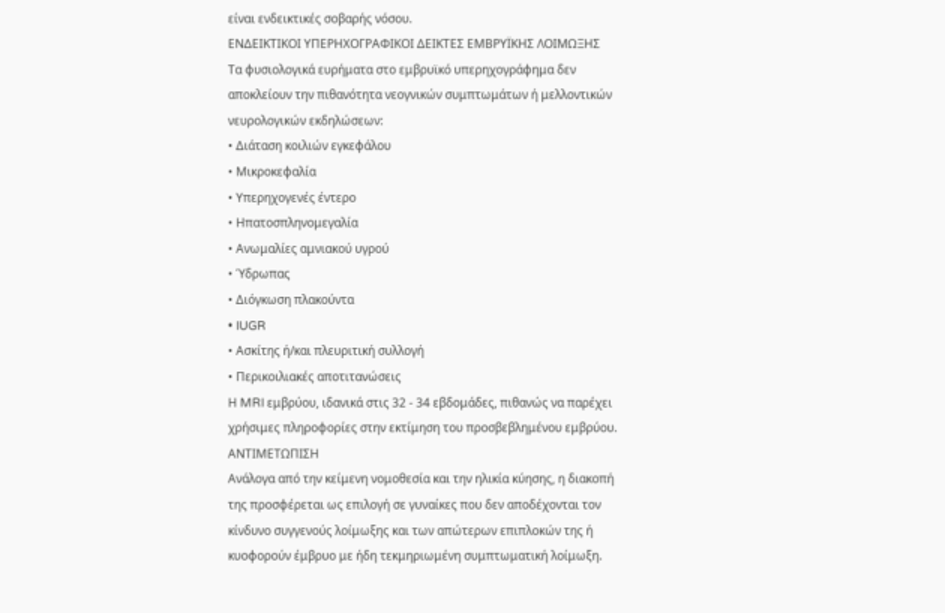είναι ενδεικτικές σοβαρής νόσου.
ΕΝΔΕΙΚΤΙΚΟΙ ΥΠΕΡΗΧΟΓΡΑΦΙΚΟΙ ΔΕΙΚΤΕΣ ΕΜΒΡΥΪΚΗΣ ΛΟΙΜΩΞΗΣ
Τα φυσιολογικά ευρήματα στο εμβρυϊκό υπερηχογράφημα δεν αποκλείουν την πιθανότητα νεογνικών συμπτωμάτων ή μελλοντικών νευρολογικών εκδηλώσεων:
• Διάταση κοιλιών εγκεφάλου
• Μικροκεφαλία
• Υπερηχογενές έντερο
• Ηπατοσπληνομεγαλία
• Ανωμαλίες αμνιακού υγρού
• Ύδρωπας
• Διόγκωση πλακούντα
• IUGR
• Ασκίτης ή/και πλευριτική συλλογή
• Περικοιλιακές αποτιτανώσεις
Η MRI εμβρύου, ιδανικά στις 32 - 34 εβδομάδες, πιθανώς να παρέχει χρήσιμες πληροφορίες στην εκτίμηση του προσβεβλημένου εμβρύου.
ΑΝΤΙΜΕΤΩΠΙΣΗ
Ανάλογα από την κείμενη νομοθεσία και την ηλικία κύησης, η διακοπή της προσφέρεται ως επιλογή σε γυναίκες που δεν αποδέχονται τον κίνδυνο συγγενούς λοίμωξης και των απώτερων επιπλοκών της ή κυοφορούν έμβρυο με ήδη τεκμηριωμένη συμπτωματική λοίμωξη.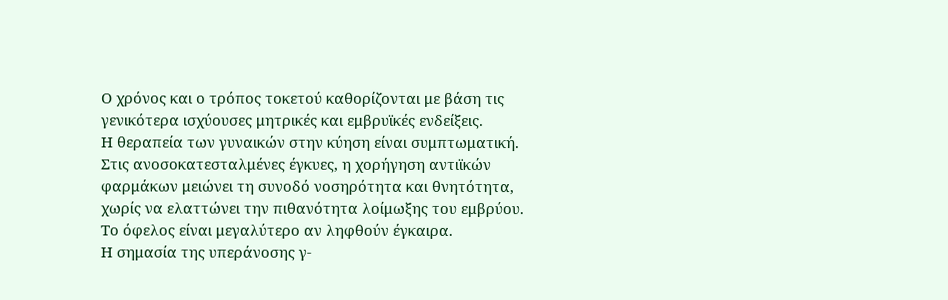Ο χρόνος και ο τρόπος τοκετού καθορίζονται με βάση τις γενικότερα ισχύουσες μητρικές και εμβρυϊκές ενδείξεις.
Η θεραπεία των γυναικών στην κύηση είναι συμπτωματική. Στις ανοσοκατεσταλμένες έγκυες, η χορήγηση αντιϊκών φαρμάκων μειώνει τη συνοδό νοσηρότητα και θνητότητα, χωρίς να ελαττώνει την πιθανότητα λοίμωξης του εμβρύου. Το όφελος είναι μεγαλύτερο αν ληφθούν έγκαιρα.
Η σημασία της υπεράνοσης γ-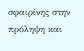σφαιρίνης στην πρόληψη και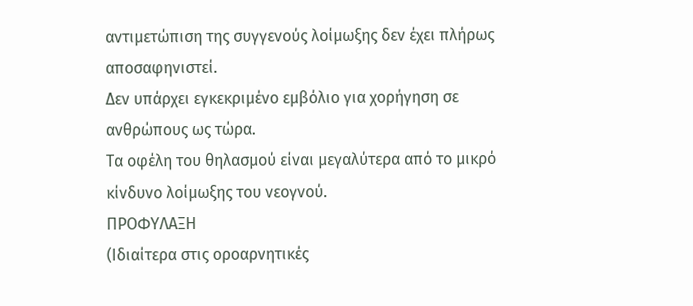αντιμετώπιση της συγγενούς λοίμωξης δεν έχει πλήρως αποσαφηνιστεί.
Δεν υπάρχει εγκεκριμένο εμβόλιο για χορήγηση σε ανθρώπους ως τώρα.
Τα οφέλη του θηλασμού είναι μεγαλύτερα από το μικρό κίνδυνο λοίμωξης του νεογνού.
ΠΡΟΦΥΛΑΞΗ
(Ιδιαίτερα στις οροαρνητικές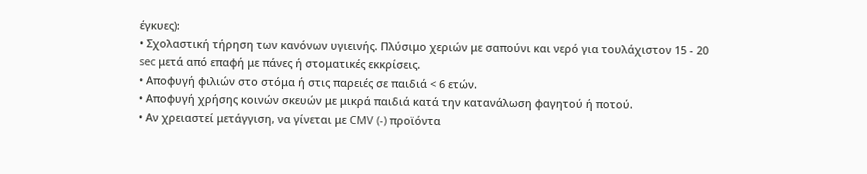έγκυες):
• Σχολαστική τήρηση των κανόνων υγιεινής. Πλύσιμο χεριών με σαπούνι και νερό για τουλάχιστον 15 - 20 sec μετά από επαφή με πάνες ή στοματικές εκκρίσεις.
• Αποφυγή φιλιών στο στόμα ή στις παρειές σε παιδιά < 6 ετών.
• Αποφυγή χρήσης κοινών σκευών με μικρά παιδιά κατά την κατανάλωση φαγητού ή ποτού.
• Αν χρειαστεί μετάγγιση, να γίνεται με CMV (-) προϊόντα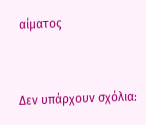αίματος


Δεν υπάρχουν σχόλια: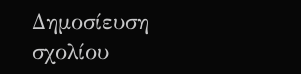Δημοσίευση σχολίου